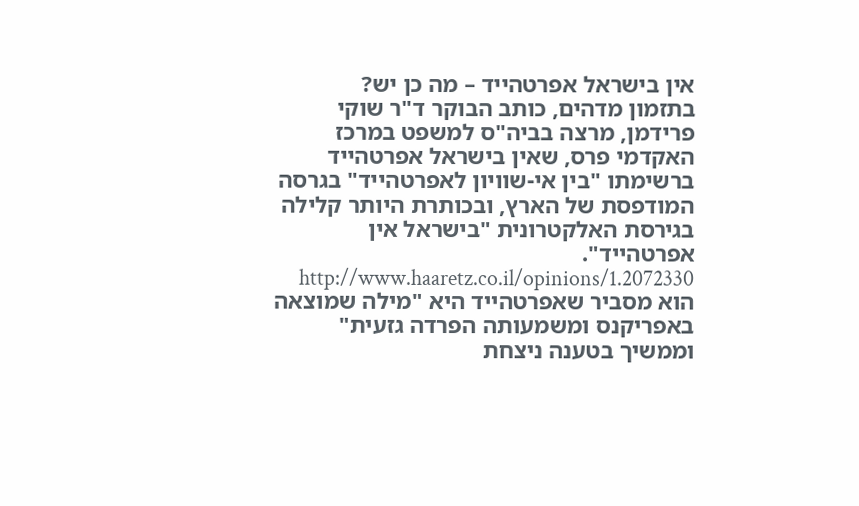אין בישראל אפרטהייד – מה כן יש?
בתזמון מדהים, כותב הבוקר ד"ר שוקי פרידמן, מרצה בביה"ס למשפט במרכז האקדמי פרס, שאין בישראל אפרטהייד ברשימתו "בין אי-שוויון לאפרטהייד" בגרסה המודפסת של הארץ, ובכותרת היותר קלילה בגירסת האלקטרונית "בישראל אין אפרטהייד". http://www.haaretz.co.il/opinions/1.2072330
הוא מסביר שאפרטהייד היא "מילה שמוצאה באפריקנס ומשמעותה הפרדה גזעית" וממשיך בטענה ניצחת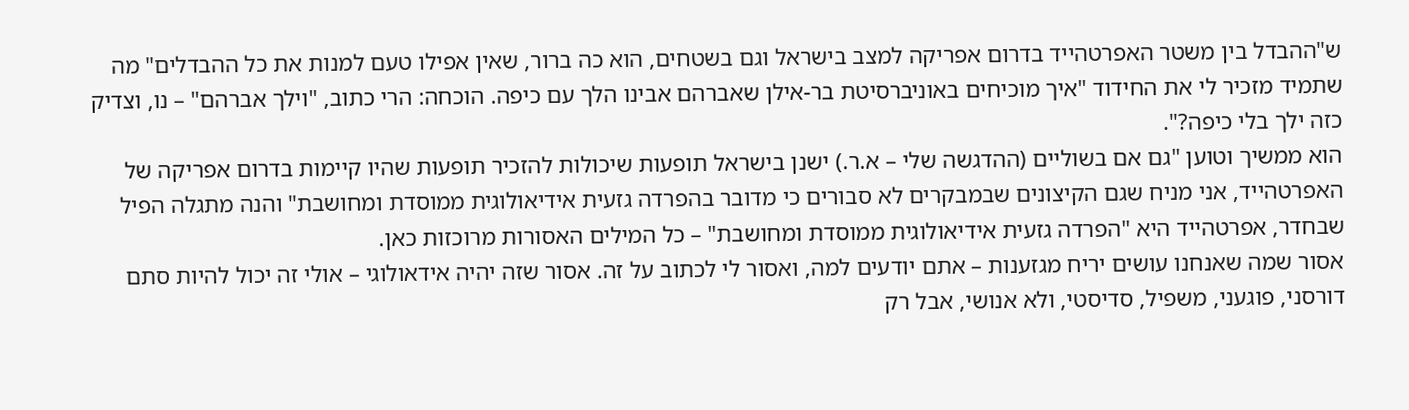ש"ההבדל בין משטר האפרטהייד בדרום אפריקה למצב בישראל וגם בשטחים, הוא כה ברור, שאין אפילו טעם למנות את כל ההבדלים" מה שתמיד מזכיר לי את החידוד "איך מוכיחים באוניברסיטת בר-אילן שאברהם אבינו הלך עם כיפה. הוכחה: הרי כתוב, "וילך אברהם" – נו, וצדיק כזה ילך בלי כיפה?".
הוא ממשיך וטוען "גם אם בשוליים (ההדגשה שלי – א.ר.) ישנן בישראל תופעות שיכולות להזכיר תופעות שהיו קיימות בדרום אפריקה של האפרטהייד, אני מניח שגם הקיצונים שבמבקרים לא סבורים כי מדובר בהפרדה גזעית אידיאולוגית ממוסדת ומחושבת" והנה מתגלה הפיל שבחדר, אפרטהייד היא "הפרדה גזעית אידיאולוגית ממוסדת ומחושבת" – כל המילים האסורות מרוכזות כאן.
אסור שמה שאנחנו עושים יריח מגזענות – אתם יודעים למה, ואסור לי לכתוב על זה. אסור שזה יהיה אידאולוגי – אולי זה יכול להיות סתם דורסני, פוגעני, משפיל, סדיסטי, ולא אנושי, אבל רק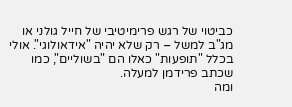כביטוי של רגש פרימיטיבי של חייל גולני או מג"ב למשל – רק שלא יהיה "אידאולוגי". אולי בכלל "תופעות" כאלו הם "בשוליים", כמו שכתב פרידמן למעלה.
ומה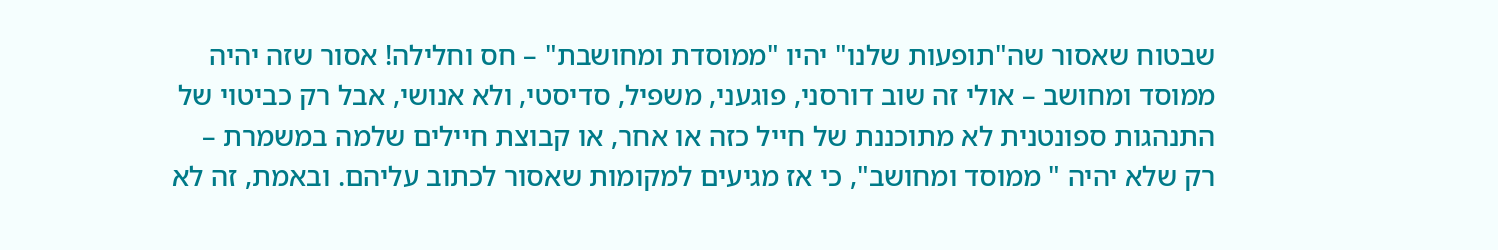שבטוח שאסור שה"תופעות שלנו" יהיו "ממוסדת ומחושבת" – חס וחלילה! אסור שזה יהיה ממוסד ומחושב – אולי זה שוב דורסני, פוגעני, משפיל, סדיסטי, ולא אנושי, אבל רק כביטוי של התנהגות ספונטנית לא מתוכננת של חייל כזה או אחר, או קבוצת חיילים שלמה במשמרת – רק שלא יהיה " ממוסד ומחושב", כי אז מגיעים למקומות שאסור לכתוב עליהם. ובאמת, זה לא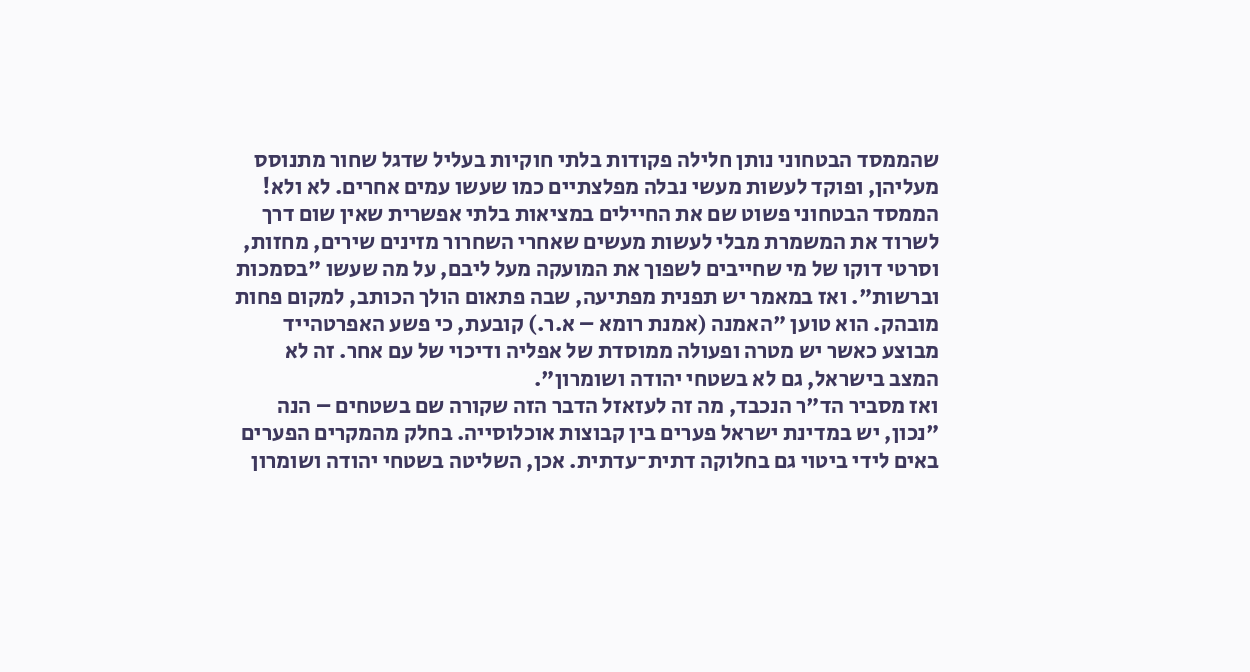שהממסד הבטחוני נותן חלילה פקודות בלתי חוקיות בעליל שדגל שחור מתנוסס מעליהן, ופוקד לעשות מעשי נבלה מפלצתיים כמו שעשו עמים אחרים. לא ולא! הממסד הבטחוני פשוט שם את החיילים במציאות בלתי אפשרית שאין שום דרך לשרוד את המשמרת מבלי לעשות מעשים שאחרי השחרור מזינים שירים, מחזות, וסרטי דוקו של מי שחייבים לשפוך את המועקה מעל ליבם, על מה שעשו "בסמכות וברשות". ואז במאמר יש תפנית מפתיעה, שבה פתאום הולך הכותב, למקום פחות מובהק. הוא טוען "האמנה (אמנת רומא – א.ר.) קובעת, כי פשע האפרטהייד מבוצע כאשר יש מטרה ופעולה ממוסדת של אפליה ודיכוי של עם אחר. זה לא המצב בישראל, גם לא בשטחי יהודה ושומרון".
ואז מסביר הד"ר הנכבד, מה זה לעזאזל הדבר הזה שקורה שם בשטחים – הנה "נכון, יש במדינת ישראל פערים בין קבוצות אוכלוסייה. בחלק מהמקרים הפערים באים לידי ביטוי גם בחלוקה דתית־עדתית. אכן, השליטה בשטחי יהודה ושומרון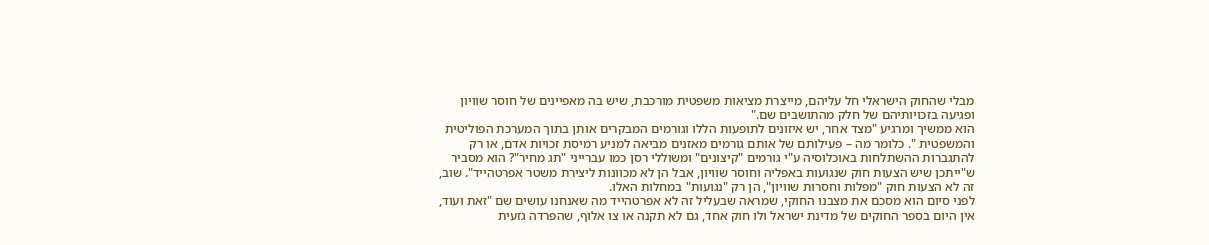מבלי שהחוק הישראלי חל עליהם, מייצרת מציאות משפטית מורכבת, שיש בה מאפיינים של חוסר שוויון ופגיעה בזכויותיהם של חלק מהתושבים שם."
הוא ממשיך ומרגיע "מצד אחר, יש איזונים לתופעות הללו וגורמים המבקרים אותן בתוך המערכת הפוליטית והמשפטית ". כלומר מה – פעילותם של אותם גורמים מאזנים מביאה למניע רמיסת זכויות אדם, או רק להתגברות ההשתלחות באוכלוסיה ע"י גורמים "קיצונים" ומשוללי רסן כמו עברייני "תג מחיר"? הוא מסביר ש"ייתכן שיש הצעות חוק שנגועות באפליה וחוסר שוויון, אבל הן לא מכוונות ליצירת משטר אפרטהייד". שוב, זה לא הצעות חוק "מפלות וחסרות שוויון", הן רק "נגועות" במחלות האלו.
לפני סיום הוא מסכם את מצבנו החוקי, שמראה שבעליל זה לא אפרטהייד מה שאנחנו עושים שם "זאת ועוד, אין היום בספר החוקים של מדינת ישראל ולו חוק אחד, גם לא תקנה או צו אלוף, שהפרדה גזעית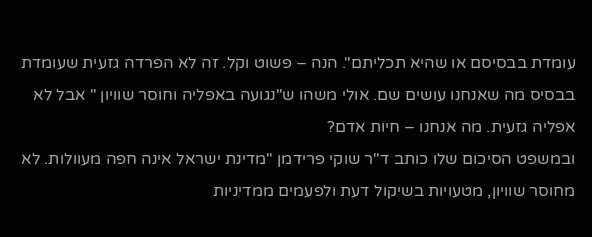עומדת בבסיסם או שהיא תכליתם". הנה – פשוט וקל. זה לא הפרדה גזעית שעומדת בבסיס מה שאנחנו עושים שם. אולי משהו ש"נגועה באפליה וחוסר שוויון " אבל לא אפליה גזעית. מה אנחנו – חיות אדם?
ובמשפט הסיכום שלו כותב ד"ר שוקי פרידמן "מדינת ישראל אינה חפה מעוולות. לא מחוסר שוויון, מטעויות בשיקול דעת ולפעמים ממדיניות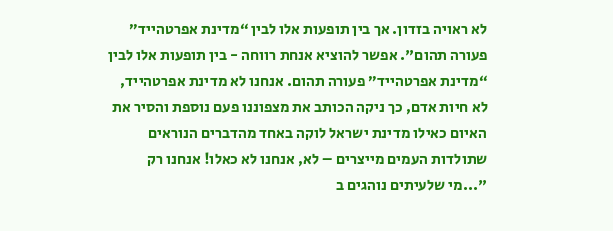לא ראויה בזדון. אך בין תופעות אלו לבין “מדינת אפרטהייד” פעורה תהום". אפשר להוציא אנחת רווחה - בין תופעות אלו לבין “מדינת אפרטהייד” פעורה תהום. אנחנו לא מדינת אפרטהייד, לא חיות אדם, כך ניקה הכותב את מצפוננו פעם נוספת והסיר את האיום כאילו מדינת ישראל לוקה באחד מהדברים הנוראים שתולדות העמים מייצרים – לא, אנחנו לא כאלו! אנחנו רק "...מי שלעיתים נוהגים ב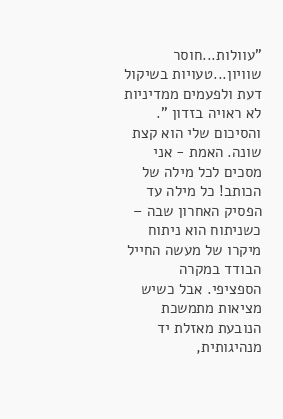"עוולות...חוסר שוויון...טעויות בשיקול דעת ולפעמים ממדיניות לא ראויה בזדון ".
והסיכום שלי הוא קצת שונה. האמת - אני מסכים לכל מילה של הכותב! כל מילה עד הפסיק האחרון שבה – כשניתוח הוא ניתוח מיקרו של מעשה החייל הבודד במקרה הספציפי. אבל כשיש מציאות מתמשכת הנובעת מאזלת יד מנהיגותית,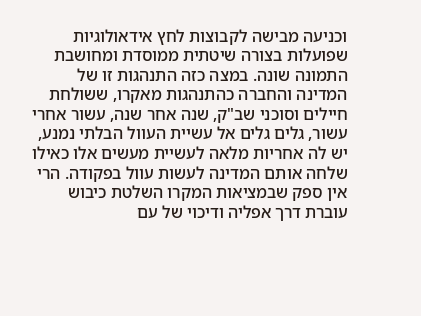וכניעה מבישה לקבוצות לחץ אידאולוגיות שפועלות בצורה שיטתית ממוסדת ומחושבת התמונה שונה. במצה כזה התנהגות זו של המדינה והחברה כהתנהגות מאקרו, ששולחת חיילים וסוכני שב"ק, שנה אחר שנה, עשור אחרי עשור, גלים גלים אל עשיית העוול הבלתי נמנע, יש לה אחריות מלאה לעשיית מעשים אלו כאילו שלחה אותם המדינה לעשות עוול בפקודה. הרי אין ספק שבמציאות המקרו השלטת כיבוש עוברת דרך אפליה ודיכוי של עם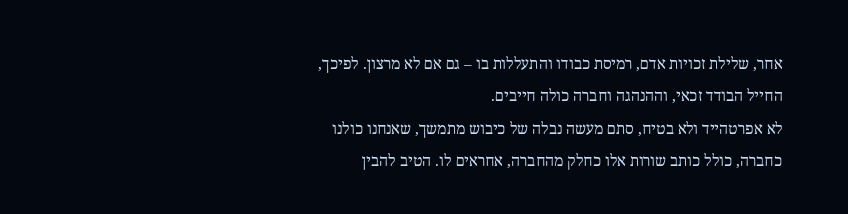אחר, שלילת זכויות אדם, רמיסת כבודו והתעללות בו – גם אם לא מרצון. לפיכך, החייל הבודד זכאי, וההנהגה וחברה כולה חייבים.
לא אפרטהייד ולא בטיח, סתם מעשה נבלה של כיבוש מתמשך, שאנחנו כולנו כחברה, כולל כותב שורות אלו כחלק מהחברה, אחראים לו. הטיב להבין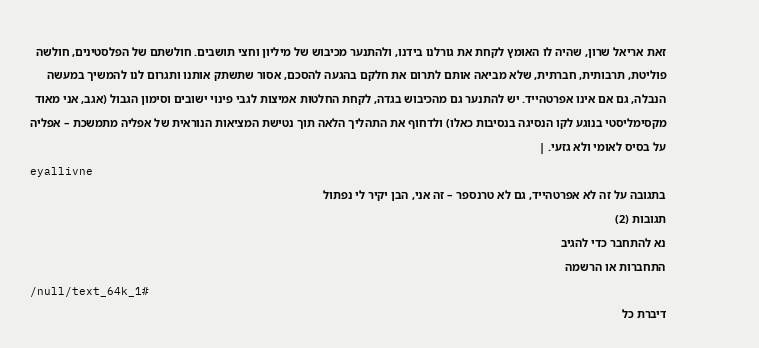זאת אריאל שרון, שהיה לו האומץ לקחת את גורלנו בידנו, ולהתנער מכיבוש של מיליון וחצי תושבים. חולשתם של הפלסטינים, חולשה פוליטת, תרבותית, חברתית, שלא מביאה אותם לתרום את חלקם בהגעה להסכם, אסור שתשתק אותנו ותגרום לנו להמשיך במעשה הנבלה, גם אם אינו אפרטהייד. יש להתנער גם מהכיבוש בגדה, לקחת החלטות אמיצות לגבי פינוי ישובים וסימון הגבול (אגב, אני מאוד מקסימליסטי בנוגע לקו הנסיגה בנסיבות כאלו) ולדחוף את התהליך הלאה תוך נטישת המציאות הנוראית של אפליה מתמשכת – אפליה על בסיס לאומי ולא גזעי. |
eyallivne
בתגובה על זה לא אפרטהייד, גם לא טרנספר – זה אני, הבן יקיר לי נפתול
תגובות (2)
נא להתחבר כדי להגיב
התחברות או הרשמה
/null/text_64k_1#
דיברת כל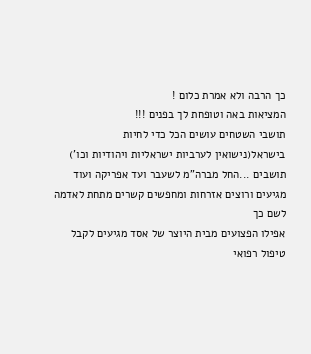כך הרבה ולא אמרת כלום !
המציאות באה וטופחת לך בפנים !!!
תושבי השטחים עושים הכל כדי לחיות בישראל(נישואין לערביות ישראליות ויהודיות וכו')
תושבים ...החל מברה"מ לשעבר ועד אפריקה ועוד
מגיעים ורוצים אזרחות ומחפשים קשרים מתחת לאדמה לשם כך
אפילו הפצועים מבית היוצר של אסד מגיעים לקבל טיפול רפואי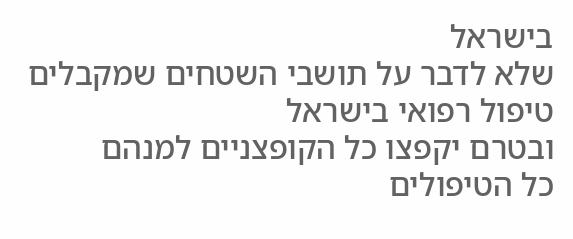בישראל
שלא לדבר על תושבי השטחים שמקבלים טיפול רפואי בישראל
ובטרם יקפצו כל הקופצניים למנהם
כל הטיפולים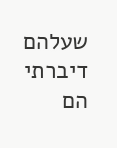שעלהם דיברתי הם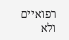רפואיים ולא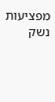מפציעות נשק